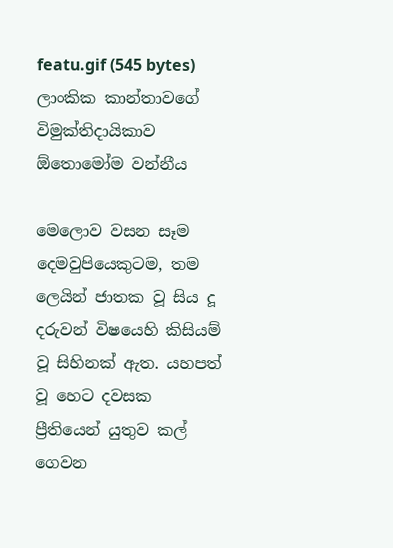featu.gif (545 bytes)
ලාංකික කාන්තාවගේ විමුක්‌තිදායිකාව
ඕතොමෝම වන්නීය

මෙලොව වසන සෑම දෙමවුපියෙකුටම, තම ලෙයින් ජාතක වූ සිය දූ දරුවන් විෂයෙහි කිසියම් වූ සිහිනක්‌ ඇත. යහපත් වූ හෙට දවසක ප්‍රීතියෙන් යුතුව කල් ගෙවන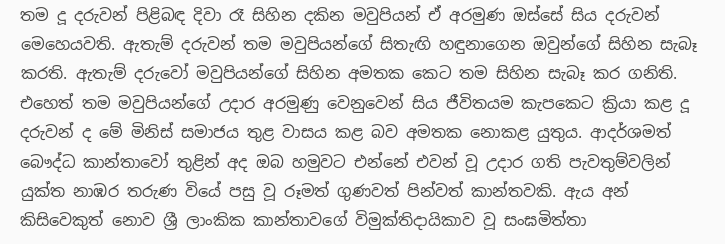තම දූ දරුවන් පිළිබඳ දිවා රෑ සිහින දකින මවුපියන් ඒ අරමුණ ඔස්‌සේ සිය දරුවන් මෙහෙයවති. ඇතැම් දරුවන් තම මවුපියන්ගේ සිතැඟි හඳුනාගෙන ඔවුන්ගේ සිහින සැබෑ කරති. ඇතැම් දරුවෝ මවුපියන්ගේ සිහින අමතක කෙට තම සිහින සැබෑ කර ගනිති. එහෙත් තම මවුපියන්ගේ උදාර අරමුණු වෙනුවෙන් සිය ජීවිතයම කැපකෙට ක්‍රියා කළ දූ දරුවන් ද මේ මිනිස්‌ සමාජය තුළ වාසය කළ බව අමතක නොකළ යුතුය. ආදර්ශමත් බෞද්ධ කාන්තාවෝ තුළින් අද ඔබ හමුවට එන්නේ එවන් වූ උදාර ගති පැවතුම්වලින් යුක්‌ත නාඹර තරුණ වියේ පසු වූ රූමත් ගුණවත් පින්වත් කාන්තවකි. ඇය අන් කිසිවෙකුත් නොව ශ්‍රී ලාංකික කාන්තාවගේ විමුක්‌තිදායිකාව වූ සංඝමිත්තා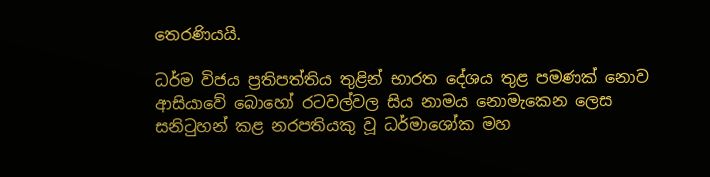තෙරණියයි.

ධර්ම විජය ප්‍රතිපත්තිය තුළින් භාරත දේශය තුළ පමණක්‌ නොව ආසියාවේ බොහෝ රටවල්වල සිය නාමය නොමැකෙන ලෙස සනිටුහන් කළ නරපතියකු වූ ධර්මාශෝක මහ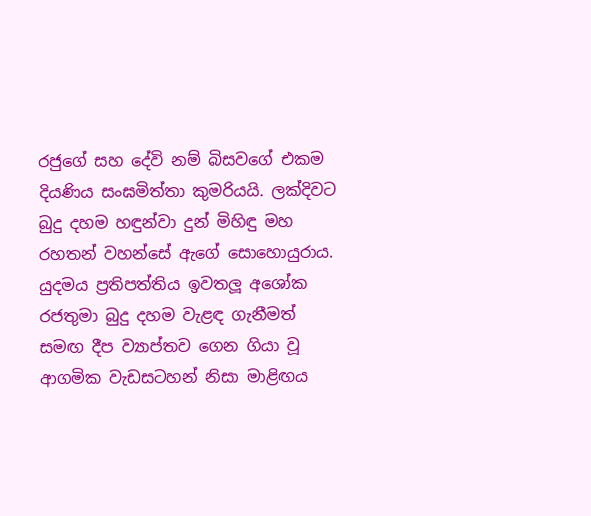රජුගේ සහ දේවි නම් බිසවගේ එකම දියණිය සංඝමිත්තා කුමරියයි. ලක්‌දිවට බුදු දහම හඳුන්වා දුන් මිහිඳු මහ රහතන් වහන්සේ ඇගේ සොහොයුරාය. යුදමය ප්‍රතිපත්තිය ඉවතලූ අශෝක රජතුමා බුදු දහම වැළඳ ගැනීමත් සමඟ දීප ව්‍යාප්තව ගෙන ගියා වූ ආගමික වැඩසටහන් නිසා මාළිඟය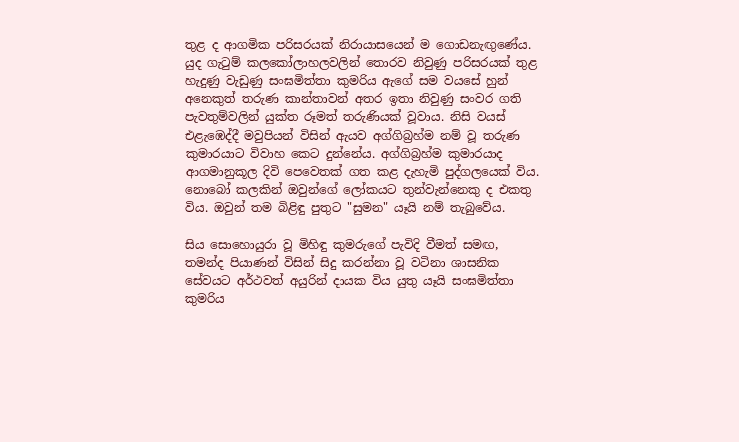තුළ ද ආගමික පරිසරයක්‌ නිරායාසයෙන් ම ගොඩනැඟුණේය. යුද ගැටුම් කලකෝලාහලවලින් තොරව නිවුණු පරිසරයක්‌ තුළ හැදුණු වැඩුණු සංඝමිත්තා කුමරිය ඇගේ සම වයසේ හුන් අනෙකුත් තරුණ කාන්තාවන් අතර ඉතා නිවුණු සංවර ගති පැවතුම්වලින් යුක්‌ත රූමත් තරුණියක්‌ වූවාය. නිසි වයස්‌ එළැඹෙද්දී මවුපියන් විසින් ඇයව අග්ගිබ්‍රහ්ම නම් වූ තරුණ කුමාරයාට විවාහ කෙට දුන්නේය. අග්ගිබ්‍රහ්ම කුමාරයාද ආගමානුකූල දිවි පෙවෙතක්‌ ගත කළ දැහැමි පුද්ගලයෙක්‌ විය. නොබෝ කලකින් ඔවුන්ගේ ලෝකයට තුන්වැන්නෙකු ද එකතු විය. ඔවුන් තම බිළිඳු පුතුට "සුමන" යෑයි නම් තැබුවේය.

සිය සොහොයුරා වූ මිහිඳු කුමරුගේ පැවිදි වීමත් සමඟ, තමන්ද පියාණන් විසින් සිදු කරන්නා වූ වටිනා ශාසනික සේවයට අර්ථවත් අයුරින් දායක විය යුතු යෑයි සංඝමිත්තා කුමරිය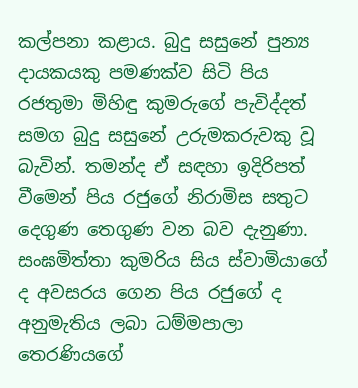කල්පනා කළාය. බුදු සසුනේ පුන්‍ය දායකයකු පමණක්‌ව සිටි පිය රජතුමා මිහිඳු කුමරුගේ පැවිද්දත් සමග බුදු සසුනේ උරුමකරුවකු වූ බැවින්. තමන්ද ඒ සඳහා ඉදිරිපත් වීමෙන් පිය රජුගේ නිරාමිස සතුට දෙගුණ තෙගුණ වන බව දැනුණා. සංඝමිත්තා කුමරිය සිය ස්‌වාමියාගේ ද අවසරය ගෙන පිය රජුගේ ද අනුමැතිය ලබා ධම්මපාලා තෙරණියගේ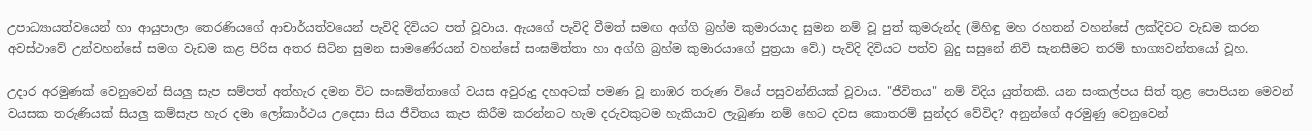උපාධ්‍යායත්වයෙන් හා ආයුපාලා තෙරණියගේ ආචාර්යත්වයෙන් පැවිදි දිවියට පත් වූවාය. ඇයගේ පැවිදි වීමත් සමඟ අග්ගි බ්‍රහ්ම කුමාරයාද සුමන නම් වූ පුත් කුමරුන්ද (මිහිඳු මහ රහතන් වහන්සේ ලක්‌දිවට වැඩම කරන අවස්‌ථාවේ උන්වහන්සේ සමග වැඩම කළ පිරිස අතර සිටින සුමන සාමණේරයන් වහන්සේ සංඝමිත්තා හා අග්ගි බ්‍රහ්ම කුමාරයාගේ පුත්‍රයා වේ.) පැවිදි දිවියට පත්ව බුදු සසුනේ නිවි සැනසීමට තරම් භාග්‍යවන්තයෝ වූහ.

උදාර අරමුණක්‌ වෙනුවෙන් සියලු සැප සම්පත් අත්හැර දමන විට සංඝමිත්තාගේ වයස අවුරුදු දහඅටක්‌ පමණ වූ නාඹර තරුණ වියේ පසුවන්නියක්‌ වූවාය. "ජීවිතය" නම් විදිය යුත්තකි. යන සංකල්පය සිත් තුළ පොපියන මෙවන් වයසක තරුණියක්‌ සියලු කම්සැප හැර දමා ලෝකාර්ථය උදෙසා සිය ජීවිතය කැප කිරීම කරන්නට හැම දරුවකුටම හැකියාව ලැබුණා නම් හෙට දවස කොතරම් සුන්දර වේවිද? අනුන්ගේ අරමුණු වෙනුවෙන්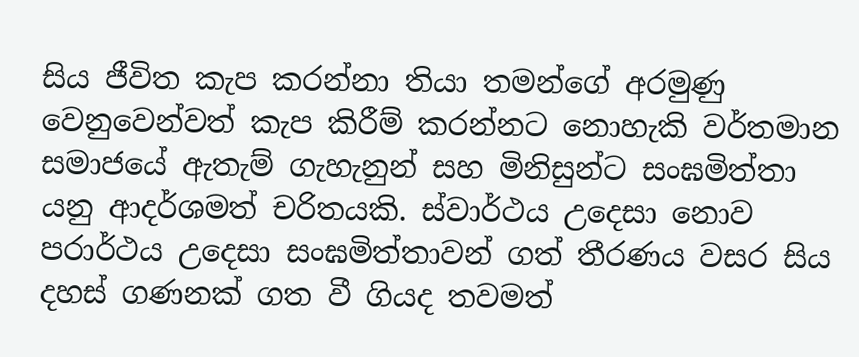සිය ජීවිත කැප කරන්නා තියා තමන්ගේ අරමුණු වෙනුවෙන්වත් කැප කිරීම් කරන්නට නොහැකි වර්තමාන සමාජයේ ඇතැම් ගැහැනුන් සහ මිනිසුන්ට සංඝමිත්තා යනු ආදර්ශමත් චරිතයකි. ස්‌වාර්ථය උදෙසා නොව පරාර්ථය උදෙසා සංඝමිත්තාවන් ගත් තීරණය වසර සිය දහස්‌ ගණනක්‌ ගත වී ගියද තවමත්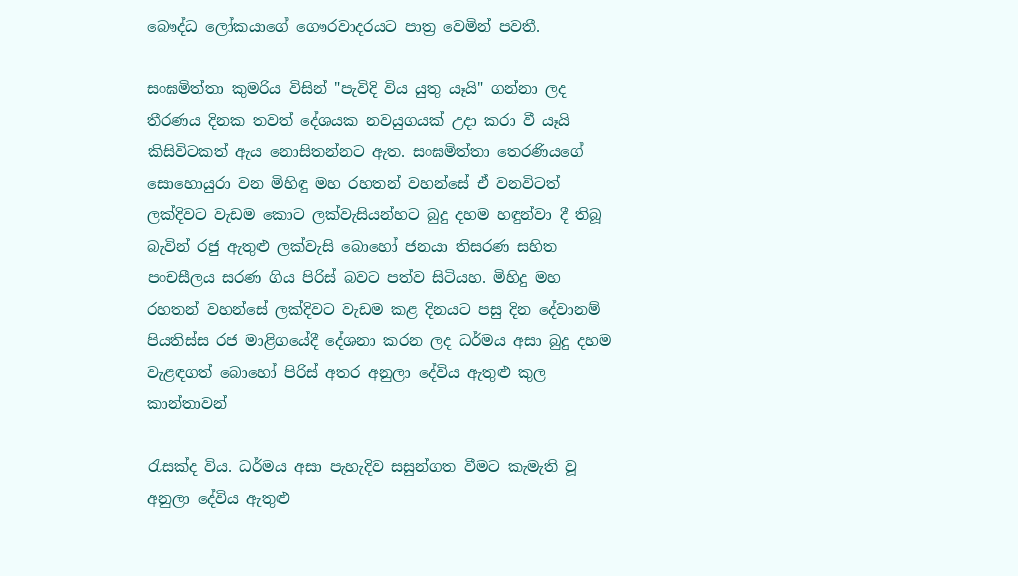බෞද්ධ ලෝකයාගේ ගෞරවාදරයට පාත්‍ර වෙමින් පවතී.

සංඝමිත්තා කුමරිය විසින් "පැවිදි විය යුතු යෑයි" ගන්නා ලද තීරණය දිනක තවත් දේශයක නවයුගයක්‌ උදා කරා වී යෑයි කිසිවිටකත් ඇය නොසිතන්නට ඇත. සංඝමිත්තා තෙරණියගේ සොහොයුරා වන මිහිඳු මහ රහතන් වහන්සේ ඒ වනවිටත් ලක්‌දිවට වැඩම කොට ලක්‌වැසියන්හට බුදු දහම හඳුන්වා දී තිබූ බැවින් රජු ඇතුළු ලක්‌වැසි බොහෝ ජනයා තිසරණ සහිත පංචසීලය සරණ ගිය පිරිස්‌ බවට පත්ව සිටියහ. මිහිදු මහ රහතන් වහන්සේ ලක්‌දිවට වැඩම කළ දිනයට පසු දින දේවානම් පියතිස්‌ස රජ මාළිගයේදී දේශනා කරන ලද ධර්මය අසා බුදු දහම වැළඳගත් බොහෝ පිරිස්‌ අතර අනුලා දේවිය ඇතුළු කුල කාන්තාවන්

රැසක්‌ද විය. ධර්මය අසා පැහැදිව සසුන්ගත වීමට කැමැති වූ අනුලා දේවිය ඇතුළු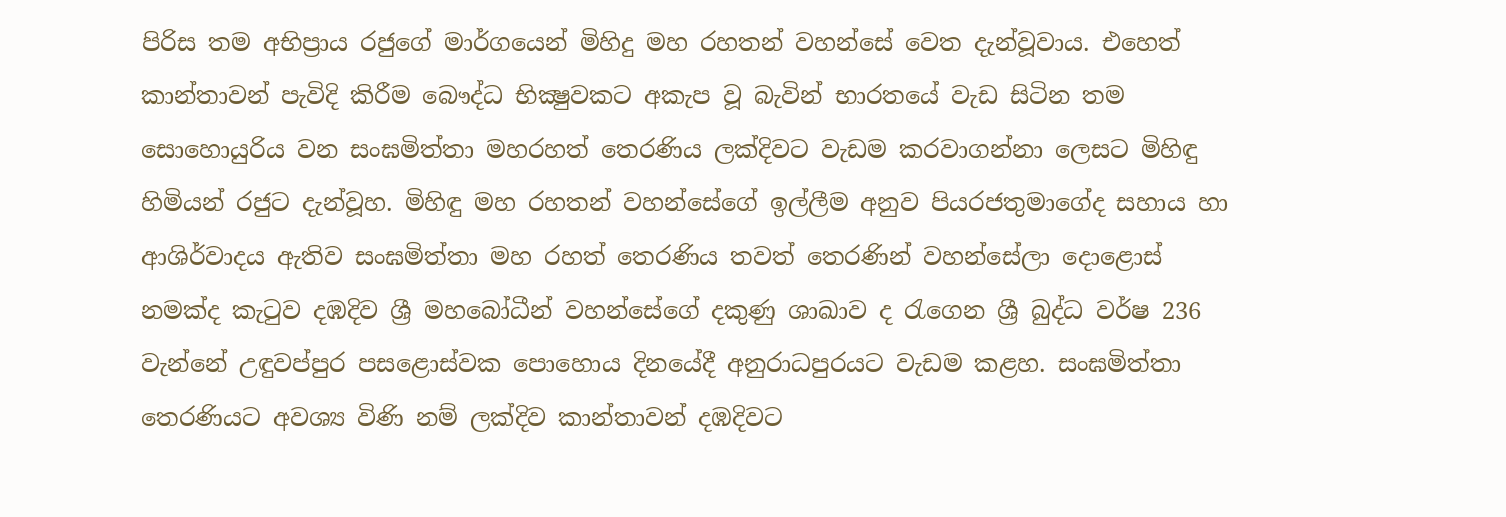පිරිස තම අභිප්‍රාය රජුගේ මාර්ගයෙන් මිහිදු මහ රහතන් වහන්සේ වෙත දැන්වූවාය. එහෙත් කාන්තාවන් පැවිදි කිරීම බෞද්ධ භික්‍ෂුවකට අකැප වූ බැවින් භාරතයේ වැඩ සිටින තම සොහොයුරිය වන සංඝමිත්තා මහරහත් තෙරණිය ලක්‌දිවට වැඩම කරවාගන්නා ලෙසට මිහිඳු හිමියන් රජුට දැන්වූහ. මිහිඳු මහ රහතන් වහන්සේගේ ඉල්ලීම අනුව පියරජතුමාගේද සහාය හා ආශිර්වාදය ඇතිව සංඝමිත්තා මහ රහත් තෙරණිය තවත් තෙරණින් වහන්සේලා දොළොස්‌ නමක්‌ද කැටුව දඹදිව ශ්‍රී මහබෝධීන් වහන්සේගේ දකුණු ශාඛාව ද රැගෙන ශ්‍රී බුද්ධ වර්ෂ 236 වැන්නේ උඳුවප්පුර පසළොස්‌වක පොහොය දිනයේදී අනුරාධපුරයට වැඩම කළහ. සංඝමිත්තා තෙරණියට අවශ්‍ය විණි නම් ලක්‌දිව කාන්තාවන් දඹදිවට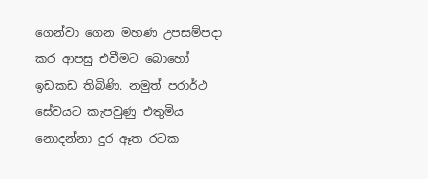ගෙන්වා ගෙන මහණ උපසම්පදා කර ආපසු එවීමට බොහෝ ඉඩකඩ තිබිණි. නමුත් පරාර්ථ සේවයට කැපවුණු එතුමිය නොදන්නා දුර ඈත රටක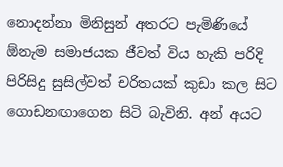නොදන්නා මිනිසුන් අතරට පැමිණියේ ඕනැම සමාජයක ජීවත් විය හැකි පරිදි පිරිසිදු සුසිල්වත් චරිතයක්‌ කුඩා කල සිට ගොඩනඟාගෙන සිටි බැවිනි. අන් අයට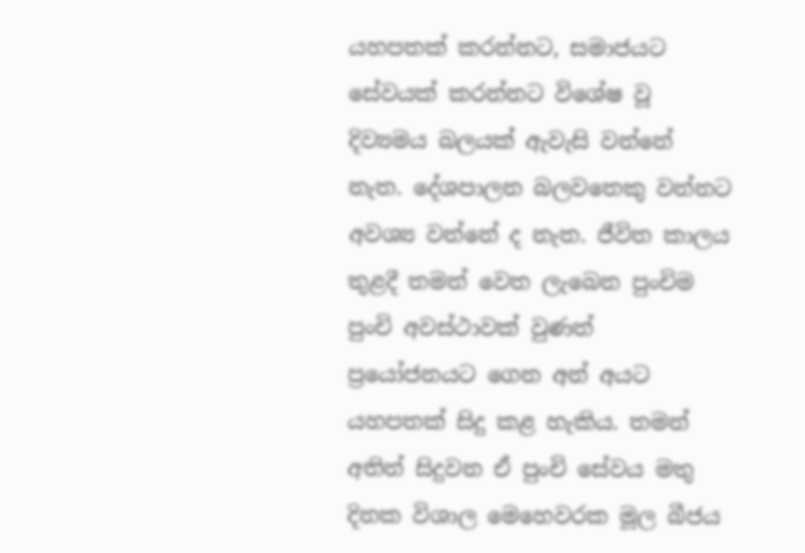යහපතක්‌ කරන්නට, සමාජයට සේවයක්‌ කරන්නට විශේෂ වූ දිව්‍යමය බලයක්‌ ඇවැසි වන්නේ නැත. දේශපාලන බලවතෙකු වන්නට අවශ්‍ය වන්නේ ද නැත. ජීවිත කාලය තුළදී තමන් වෙත ලැබෙන පුංචිම පුංචි අවස්‌ථාවක්‌ වුණත් ප්‍රයෝජනයට ගෙන අන් අයට යහපතක්‌ සිදු කළ හැකිය. තමන් අතින් සිදුවන ඒ පුංචි සේවය මතු දිනක විශාල මෙහෙවරක මූල බීජය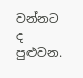වන්නට ද පුළුවන.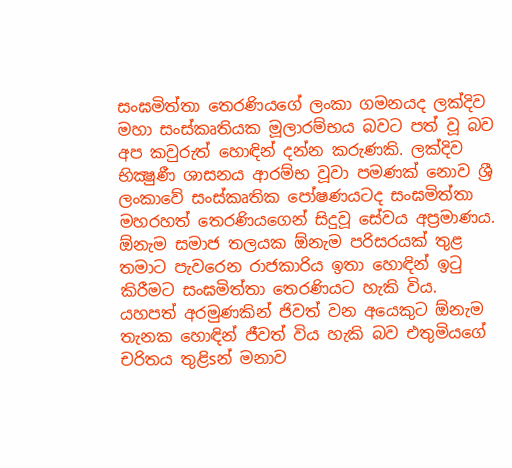සංඝමිත්තා තෙරණියගේ ලංකා ගමනයද ලක්‌දිව මහා සංස්‌කෘතියක මූලාරම්භය බවට පත් වූ බව අප කවුරුත් හොඳින් දන්න කරුණකි. ලක්‌දිව භික්‍ෂුණී ශාසනය ආරම්භ වූවා පමණක්‌ නොව ශ්‍රී ලංකාවේ සංස්‌කෘතික පෝෂණයටද සංඝමිත්තා මහරහත් තෙරණියගෙන් සිදුවූ සේවය අප්‍රමාණය. ඕනැම සමාජ තලයක ඕනැම පරිසරයක්‌ තුළ තමාට පැවරෙන රාජකාරිය ඉතා හොඳින් ඉටු කිරීමට සංඝමිත්තා තෙරණියට හැකි විය. යහපත් අරමුණකින් ජිවත් වන අයෙකුට ඕනැම තැනක හොඳින් ජීවත් විය හැකි බව එතුමියගේ චරිතය තුළිsන් මනාව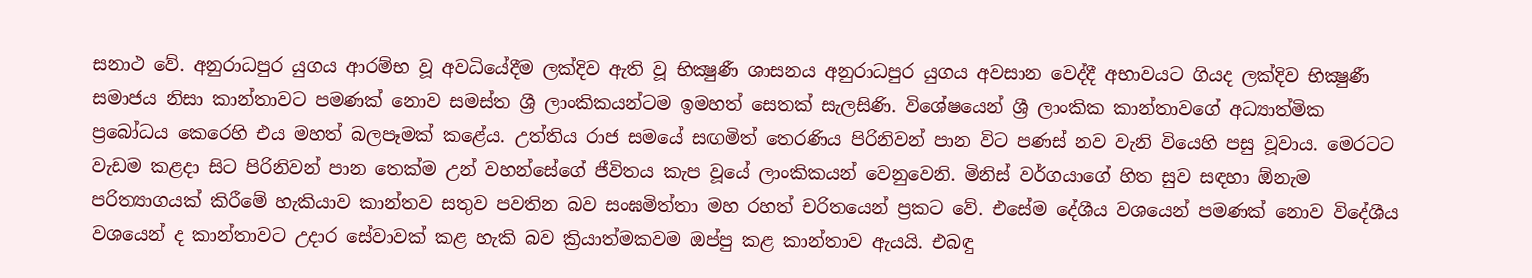සනාථ වේ. අනුරාධපුර යුගය ආරම්භ වූ අවධියේදීම ලක්‌දිව ඇති වූ භික්‍ෂුණී ශාසනය අනුරාධපුර යුගය අවසාන වෙද්දී අභාවයට ගියද ලක්‌දිව භික්‍ෂුණී සමාජය නිසා කාන්තාවට පමණක්‌ නොව සමස්‌ත ශ්‍රී ලාංකිකයන්ටම ඉමහත් සෙතක්‌ සැලසිණි. විශේෂයෙන් ශ්‍රී ලාංකික කාන්තාවගේ අධ්‍යාත්මික ප්‍රබෝධය කෙරෙහි එය මහත් බලපෑමක්‌ කළේය. උත්තිය රාජ සමයේ සඟමිත් තෙරණිය පිරිනිවන් පාන විට පණස්‌ නව වැනි වියෙහි පසු වූවාය. මෙරටට වැඩම කළදා සිට පිරිනිවන් පාන තෙක්‌ම උන් වහන්සේගේ ජීවිතය කැප වූයේ ලාංකිකයන් වෙනුවෙනි. මිනිස්‌ වර්ගයාගේ හිත සුව සඳහා ඕනැම පරිත්‍යාගයක්‌ කිරීමේ හැකියාව කාන්තව සතුව පවතින බව සංඝමිත්තා මහ රහත් චරිතයෙන් ප්‍රකට වේ. එසේම දේශීය වශයෙන් පමණක්‌ නොව විදේශීය වශයෙන් ද කාන්තාවට උදාර සේවාවක්‌ කළ හැකි බව ක්‍රියාත්මකවම ඔප්පු කළ කාන්තාව ඇයයි. එබඳු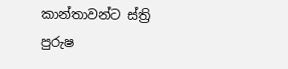කාන්තාවන්ට ස්‌ත්‍රි පුරුෂ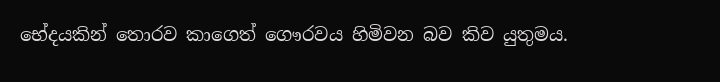භේදයකින් තොරව කාගෙත් ගෞරවය හිමිවන බව කිව යුතුමය.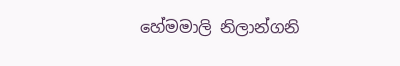හේමමාලි නිලාන්ගනි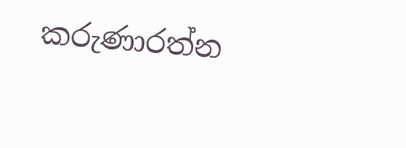කරුණාරත්න